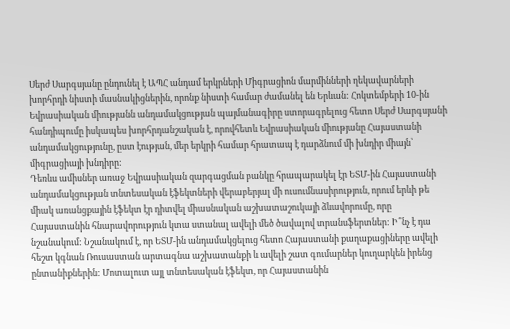Սերժ Սարգսյանը ընդունել է ԱՊՀ անդամ երկրների Միգրացիոն մարմինների ղեկավարների խորհրդի նիստի մասնակիցներին, որոնք նիստի համար ժամանել են Երևան: Հոկտեմբերի 10-ին Եվրասիական միությանն անդամակցության պայմանագիրը ստորագրելուց հետո Սերժ Սարգսյանի հանդիպումը իսկապես խորհրդանշական է, որովհետև Եվրասիական միությանը Հայաստանի անդամակցությունը, ըստ էության, մեր երկրի համար հրատապ է դարձնում մի խնդիր միայն՝ միգրացիայի խնդիրը:
Դեռևս ամիսներ առաջ Եվրասիական զարգացման բանկը հրապարակել էր ԵՏՄ-ին Հայաստանի անդամակցության տնտեսական էֆեկտների վերաբերյալ մի ուսումնասիրություն, որում երևի թե միակ առանցքային էֆեկտ էր դիտվել միասնական աշխատաշուկայի ձևավորումը, որը Հայաստանին հնարավորություն կտա ստանալ ավելի մեծ ծավալով տրանսֆերտներ: Ի՞նչ է դա նշանակում: Նշանակում է, որ ԵՏՄ-ին անդամակցելուց հետո Հայաստանի քաղաքացիները ավելի հեշտ կգնան Ռուսաստան արտագնա աշխատանքի և ավելի շատ գումարներ կուղարկեն իրենց ընտանիքներին: Մոտալուտ այլ տնտեսական էֆեկտ, որ Հայաստանին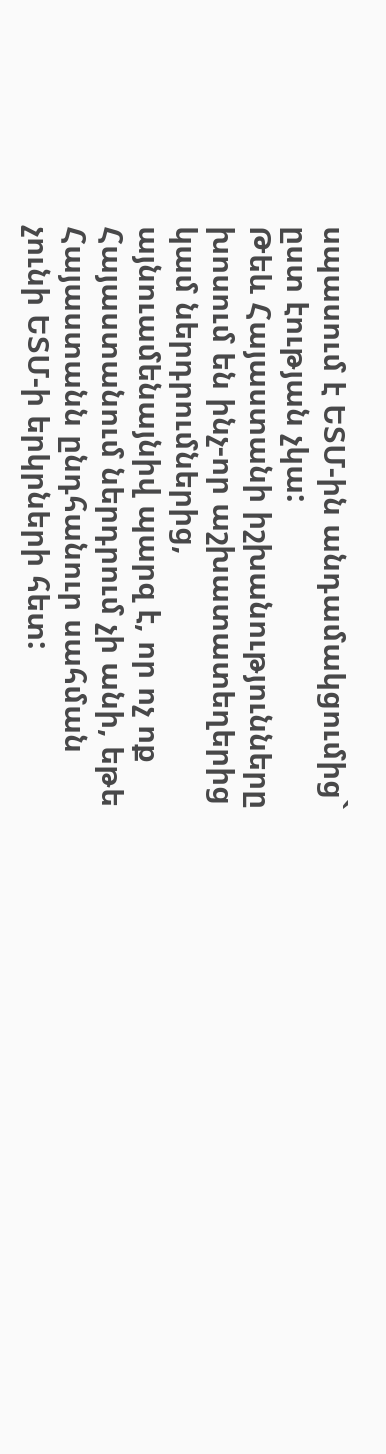սպասում է ԵՏՄ-ին անդամակցումից` ըստ էության չկա:
Թեև Հայաստանի իշխանությունները խոսում են ինչ-որ աշխատատեղերից կամ ներդրումներից, այնուամենայնիվ պարզ է, որ ոչ ոք Հայաստանում ներդրում չի անի, եթե Հայաստանն ընդհանուր սահման չունի ԵՏՄ-ի երկրների հետ: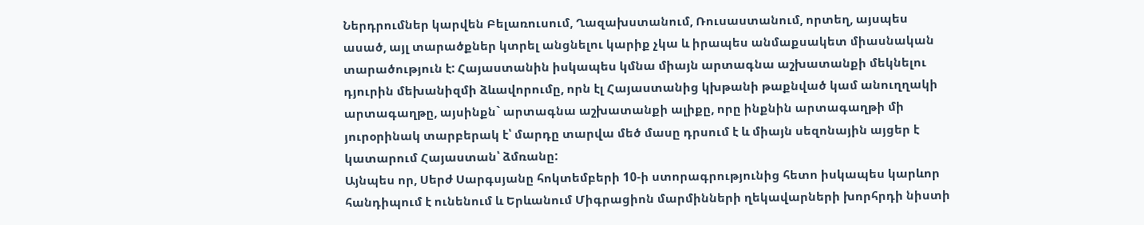Ներդրումներ կարվեն Բելառուսում, Ղազախստանում, Ռուսաստանում, որտեղ, այսպես ասած, այլ տարածքներ կտրել անցնելու կարիք չկա և իրապես անմաքսակետ միասնական տարածություն է: Հայաստանին իսկապես կմնա միայն արտագնա աշխատանքի մեկնելու դյուրին մեխանիզմի ձևավորումը, որն էլ Հայաստանից կխթանի թաքնված կամ անուղղակի արտագաղթը, այսինքն` արտագնա աշխատանքի ալիքը, որը ինքնին արտագաղթի մի յուրօրինակ տարբերակ է՝ մարդը տարվա մեծ մասը դրսում է և միայն սեզոնային այցեր է կատարում Հայաստան՝ ձմռանը:
Այնպես որ, Սերժ Սարգսյանը հոկտեմբերի 10-ի ստորագրությունից հետո իսկապես կարևոր հանդիպում է ունենում և Երևանում Միգրացիոն մարմինների ղեկավարների խորհրդի նիստի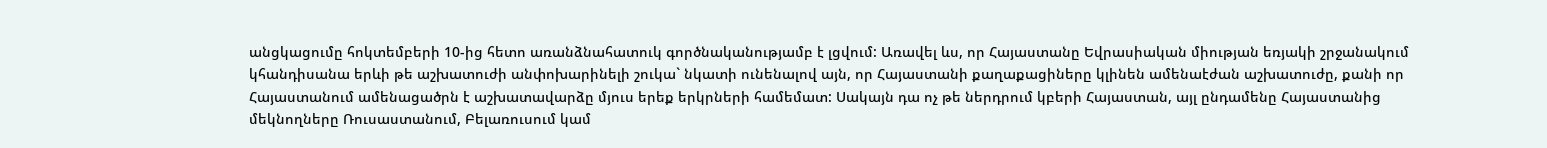անցկացումը հոկտեմբերի 10-ից հետո առանձնահատուկ գործնականությամբ է լցվում: Առավել ևս, որ Հայաստանը Եվրասիական միության եռյակի շրջանակում կհանդիսանա երևի թե աշխատուժի անփոխարինելի շուկա` նկատի ունենալով այն, որ Հայաստանի քաղաքացիները կլինեն ամենաէժան աշխատուժը, քանի որ Հայաստանում ամենացածրն է աշխատավարձը մյուս երեք երկրների համեմատ: Սակայն դա ոչ թե ներդրում կբերի Հայաստան, այլ ընդամենը Հայաստանից մեկնողները Ռուսաստանում, Բելառուսում կամ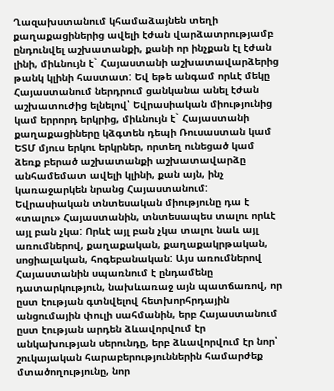Ղազախստանում կհամաձայնեն տեղի քաղաքացիներից ավելի էժան վարձատրությամբ ընդունվել աշխատանքի, քանի որ ինչքան էլ էժան լինի, միևնույն է` Հայաստանի աշխատավարձերից թանկ կլինի հաստատ: Եվ եթե անգամ որևէ մեկը Հայաստանում ներդրում ցանկանա անել էժան աշխատուժից ելնելով՝ Եվրասիական միությունից կամ երրորդ երկրից, միևնույն է` Հայաստանի քաղաքացիները կձգտեն դեպի Ռուսաստան կամ ԵՏՄ մյուս երկու երկրներ, որտեղ ունեցած կամ ձեռք բերած աշխատանքի աշխատավարձը անհամեմատ ավելի կլինի, քան այն, ինչ կառաջարկեն նրանց Հայաստանում:
Եվրասիական տնտեսական միությունը դա է «տալու» Հայաստանին, տնտեսապես տալու որևէ այլ բան չկա: Որևէ այլ բան չկա տալու նաև այլ առումներով, քաղաքական, քաղաքակրթական, սոցիալական, հոգեբանական: Այս առումներով Հայաստանին սպառնում է ընդամենը դատարկություն, նախևառաջ այն պատճառով, որ ըստ էության գտնվելով հետխորհրդային անցումային փուլի սահմանին, երբ Հայաստանում ըստ էության արդեն ձևավորվում էր անկախության սերունդը, երբ ձևավորվում էր նոր՝ շուկայական հարաբերություններին համարժեք մտածողությունը, նոր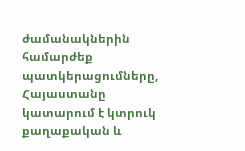ժամանակներին համարժեք պատկերացումները, Հայաստանը կատարում է կտրուկ քաղաքական և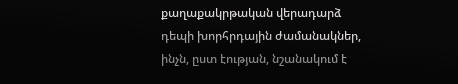քաղաքակրթական վերադարձ դեպի խորհրդային ժամանակներ, ինչն, ըստ էության, նշանակում է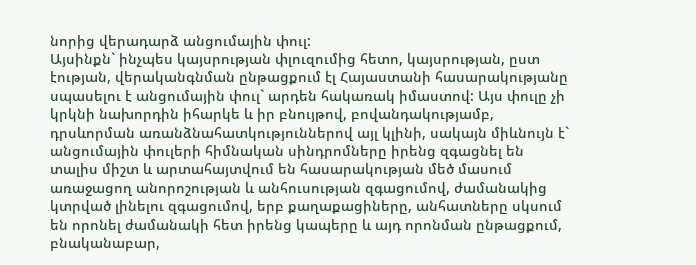նորից վերադարձ անցումային փուլ:
Այսինքն` ինչպես կայսրության փլուզումից հետո, կայսրության, ըստ էության, վերականգնման ընթացքում էլ Հայաստանի հասարակությանը սպասելու է անցումային փուլ` արդեն հակառակ իմաստով: Այս փուլը չի կրկնի նախորդին իհարկե և իր բնույթով, բովանդակությամբ, դրսևորման առանձնահատկություններով այլ կլինի, սակայն միևնույն է` անցումային փուլերի հիմնական սինդրոմները իրենց զգացնել են տալիս միշտ և արտահայտվում են հասարակության մեծ մասում առաջացող անորոշության և անհուսության զգացումով, ժամանակից կտրված լինելու զգացումով, երբ քաղաքացիները, անհատները սկսում են որոնել ժամանակի հետ իրենց կապերը և այդ որոնման ընթացքում, բնականաբար,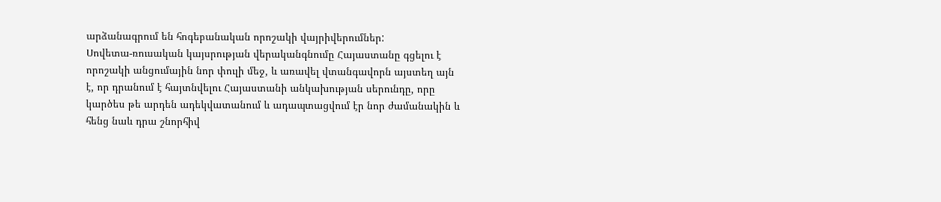արձանագրում են հոգեբանական որոշակի վայրիվերումներ:
Սովետա-ռուսական կայսրության վերականգնումը Հայաստանը գցելու է որոշակի անցումային նոր փուլի մեջ, և առավել վտանգավորն այստեղ այն է, որ դրանում է հայտնվելու Հայաստանի անկախության սերունդը, որը կարծես թե արդեն ադեկվատանում և ադապտացվում էր նոր ժամանակին և հենց նաև դրա շնորհիվ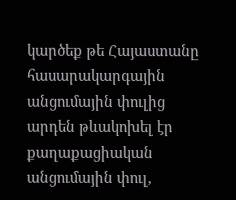կարծեք թե Հայաստանը հասարակարգային անցումային փուլից արդեն թևակոխել էր քաղաքացիական անցումային փուլ,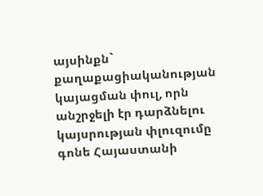այսինքն` քաղաքացիականության կայացման փուլ, որն անշրջելի էր դարձնելու կայսրության փլուզումը գոնե Հայաստանի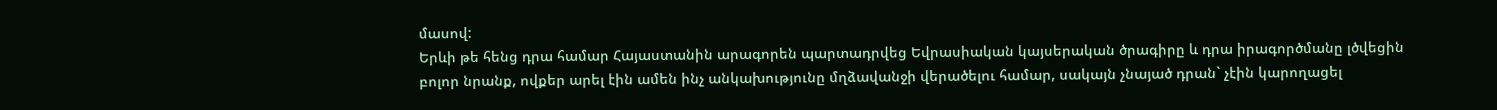մասով:
Երևի թե հենց դրա համար Հայաստանին արագորեն պարտադրվեց Եվրասիական կայսերական ծրագիրը և դրա իրագործմանը լծվեցին բոլոր նրանք, ովքեր արել էին ամեն ինչ անկախությունը մղձավանջի վերածելու համար, սակայն չնայած դրան` չէին կարողացել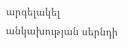արգելակել անկախության սերնդի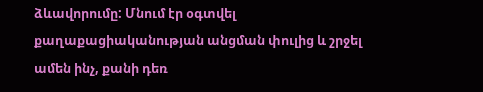ձևավորումը: Մնում էր օգտվել քաղաքացիականության անցման փուլից և շրջել ամեն ինչ, քանի դեռ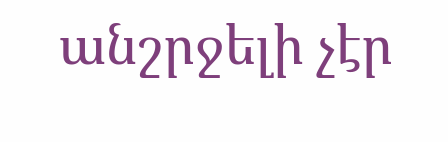անշրջելի չէր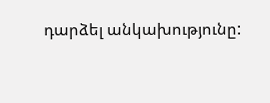դարձել անկախությունը: